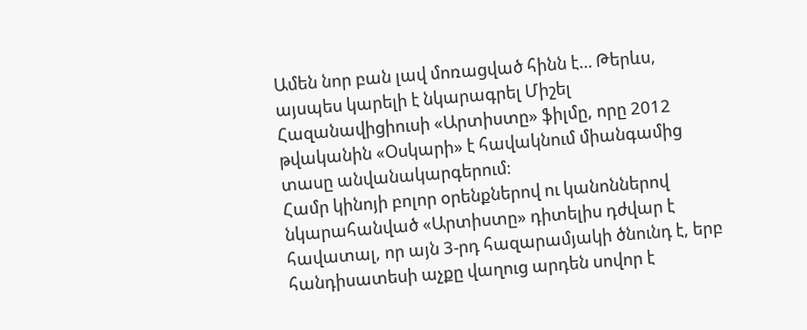Ամեն նոր բան լավ մոռացված հինն է… Թերևս, այսպես կարելի է նկարագրել Միշել Հազանավիցիուսի «Արտիստը» ֆիլմը, որը 2012 թվականին «Օսկարի» է հավակնում միանգամից տասը անվանակարգերում։
Համր կինոյի բոլոր օրենքներով ու կանոններով նկարահանված «Արտիստը» դիտելիս դժվար է հավատալ, որ այն 3-րդ հազարամյակի ծնունդ է, երբ հանդիսատեսի աչքը վաղուց արդեն սովոր է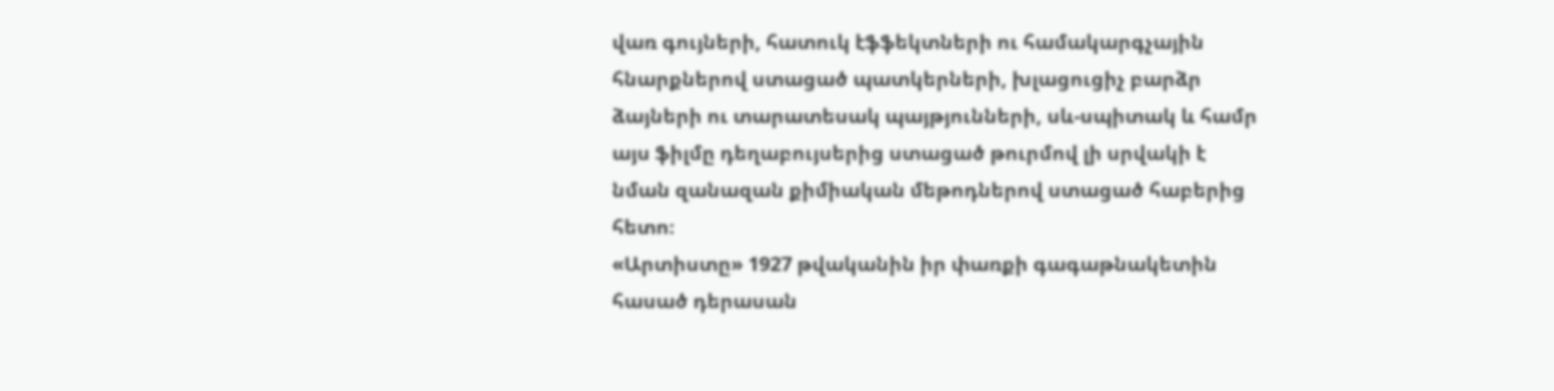վառ գույների, հատուկ էֆֆեկտների ու համակարգչային հնարքներով ստացած պատկերների, խլացուցիչ բարձր ձայների ու տարատեսակ պայթյունների, սև-սպիտակ և համր այս ֆիլմը դեղաբույսերից ստացած թուրմով լի սրվակի է նման զանազան քիմիական մեթոդներով ստացած հաբերից հետո։
«Արտիստը» 1927 թվականին իր փառքի գագաթնակետին հասած դերասան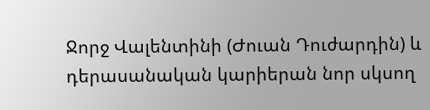Ջորջ Վալենտինի (Ժուան Դուժարդին) և դերասանական կարիերան նոր սկսող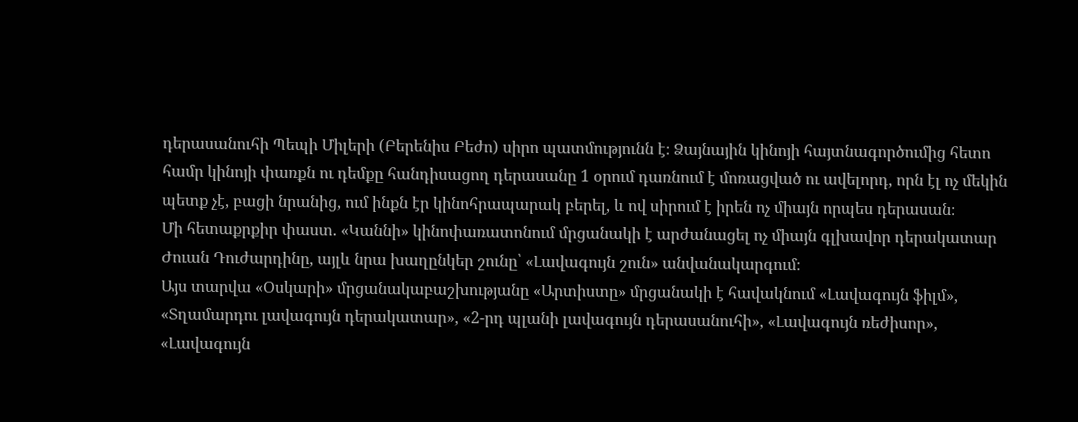դերասանուհի Պեպի Միլերի (Բերենիս Բեժո) սիրո պատմությունն է։ Ձայնային կինոյի հայտնագործումից հետո համր կինոյի փառքն ու դեմքը հանդիսացող դերասանը 1 օրում դառնում է մոռացված ու ավելորդ, որն էլ ոչ մեկին պետք չէ, բացի նրանից, ում ինքն էր կինոհրապարակ բերել, և ով սիրում է իրեն ոչ միայն որպես դերասան։
Մի հետաքրքիր փաստ. «Կաննի» կինոփառատոնում մրցանակի է արժանացել ոչ միայն գլխավոր դերակատար Ժուան Դուժարդինը, այլև նրա խաղընկեր շունը՝ «Լավագույն շուն» անվանակարգում։
Այս տարվա «Օսկարի» մրցանակաբաշխությանը «Արտիստը» մրցանակի է հավակնում «Լավագույն ֆիլմ», «Տղամարդու լավագույն դերակատար», «2-րդ պլանի լավագույն դերասանուհի», «Լավագույն ռեժիսոր», «Լավագույն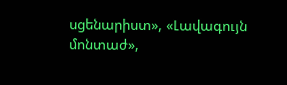սցենարիստ», «Լավագույն մոնտաժ»,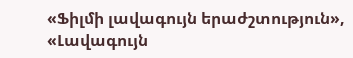«Ֆիլմի լավագույն երաժշտություն», «Լավագույն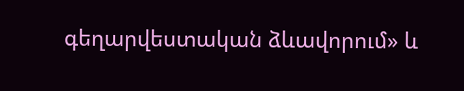գեղարվեստական ձևավորում» և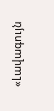«Լավագույն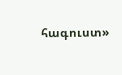հագուստ»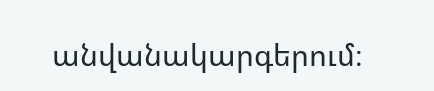անվանակարգերում։